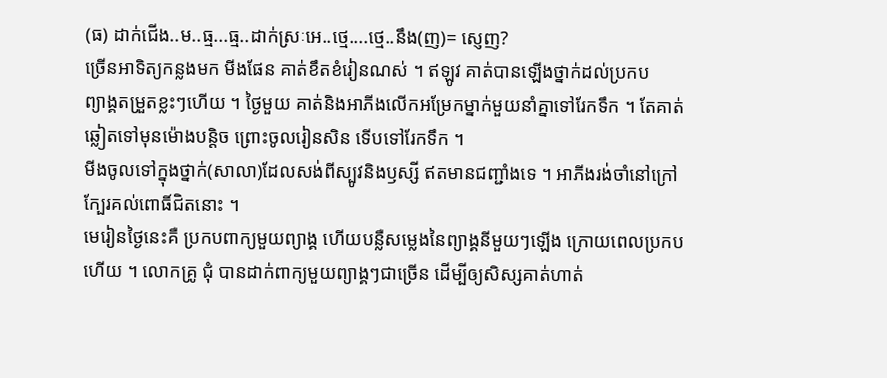(ធ) ដាក់ជើង..ម..ធ្ម...ធ្ម..ដាក់ស្រៈអេ..ថ្មេ....ថ្មេ..នឹង(ញ)= ស្ញេញ?
ច្រើនអាទិត្យកន្លងមក មីងផែន គាត់ខឹតខំរៀនណស់ ។ ឥឡូវ គាត់បានឡើងថ្នាក់ដល់ប្រកប
ព្យាង្គតម្រួតខ្លះៗហើយ ។ ថ្ងៃមួយ គាត់និងអាភីងលើកអម្រែកម្នាក់មួយនាំគ្នាទៅរែកទឹក ។ តែគាត់
ឆ្លៀតទៅមុនម៉ោងបន្តិច ព្រោះចូលរៀនសិន ទើបទៅរែកទឹក ។
មីងចូលទៅក្នុងថ្នាក់(សាលា)ដែលសង់ពីស្បូវនិងឫស្សី ឥតមានជញ្ជាំងទេ ។ អាភីងរង់ចាំនៅក្រៅ
ក្បែរគល់ពោធិ៍ជិតនោះ ។
មេរៀនថ្ងៃនេះគឺ ប្រកបពាក្យមួយព្យាង្គ ហើយបន្លឺសម្លេងនៃព្យាង្គនីមួយៗឡើង ក្រោយពេលប្រកប
ហើយ ។ លោកគ្រូ ជុំ បានដាក់ពាក្យមួយព្យាង្គៗជាច្រើន ដើម្បីឲ្យសិស្សគាត់ហាត់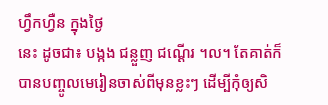ហ្វឹកហ្វឺន ក្នុងថ្ងៃ
នេះ ដូចជា៖ បង្កង ជន្លួញ ជណ្ដើរ ។ល។ តែគាត់ក៏បានបញ្ចូលមេរៀនចាស់ពីមុនខ្លះៗ ដើម្បីកុំឲ្យសិ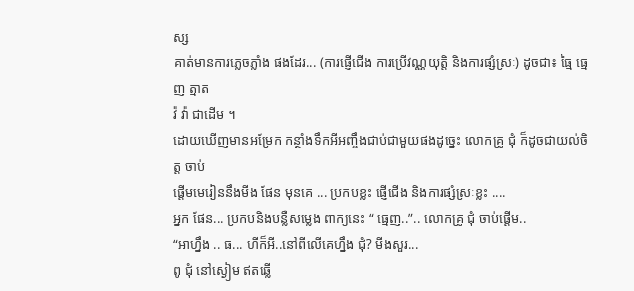ស្ស
គាត់មានការភ្លេចភ្លាំង ផងដែរ... (ការផ្ញើជើង ការប្រើវណ្ណយុត្តិ និងការផ្សំស្រៈ) ដូចជា៖ ធ្មៃ ធ្មេញ ត្មាត
វ៉ វ៉ា ជាដើម ។
ដោយឃើញមានអម្រែក កន្ថាំងទឹកអីអញ្ចឹងជាប់ជាមួយផងដូច្នេះ លោកគ្រូ ជុំ ក៏ដូចជាយល់ចិត្ត ចាប់
ផ្ដើមមេរៀននឹងមីង ផែន មុនគេ ... ប្រកបខ្លះ ផ្ញើជើង និងការផ្សំស្រៈខ្លះ ....
អ្នក ផែន... ប្រកបនិងបន្លឺសម្លេង ពាក្យនេះ “ ធ្មេញ..”.. លោកគ្រូ ជុំ ចាប់ផ្ដើម..
“អាហ្នឹង .. ធ... ហីក៏អី..នៅពីលើគេហ្នឹង ជុំ? មីងសួរ...
ពូ ជុំ នៅស្ងៀម ឥតឆ្លើ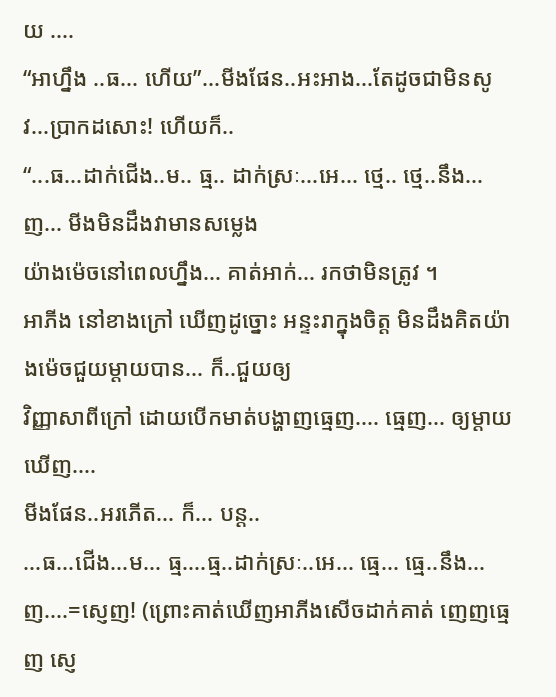យ ....
“អាហ្នឹង ..ធ... ហើយ”...មីងផែន..អះអាង...តែដូចជាមិនសូវ...ប្រាកដសោះ! ហើយក៏..
“...ធ...ដាក់ជើង..ម.. ធ្ម.. ដាក់ស្រៈ...អេ... ថ្មេ.. ថ្មេ..នឹង...ញ... មីងមិនដឹងវាមានសម្លេង
យ៉ាងម៉េចនៅពេលហ្នឹង... គាត់អាក់... រកថាមិនត្រូវ ។
អាភីង នៅខាងក្រៅ ឃើញដូច្នោះ អន្ទះរាក្នុងចិត្ត មិនដឹងគិតយ៉ាងម៉េចជួយម្ដាយបាន... ក៏..ជួយឲ្យ
វិញ្ញាសាពីក្រៅ ដោយបើកមាត់បង្ហាញធ្មេញ.... ធ្មេញ... ឲ្យម្ដាយឃើញ....
មីងផែន..អរភើត... ក៏... បន្ត..
...ធ...ជើង...ម... ធ្ម....ធ្ម..ដាក់ស្រៈ..អេ... ធ្មេ... ធ្មេ..នឹង...ញ....=ស្ញេញ! (ព្រោះគាត់ឃើញអាភីងសើចដាក់គាត់ ញេញធ្មេញ ស្ញេ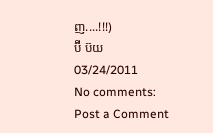ញ....!!!)
ប៊ី ប៊យ
03/24/2011
No comments:
Post a Comment